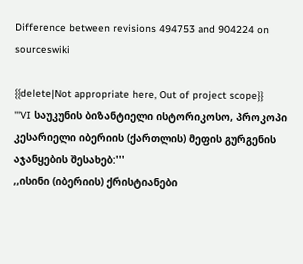Difference between revisions 494753 and 904224 on sourceswiki

{{delete|Not appropriate here, Out of project scope}}
'''VI საუკუნის ბიზანტიელი ისტორიკოსო, პროკოპი კესარიელი იბერიის (ქართლის) მეფის გურგენის აჯანყების შესახებ:'''
,,ისინი (იბერიის) ქრისტიანები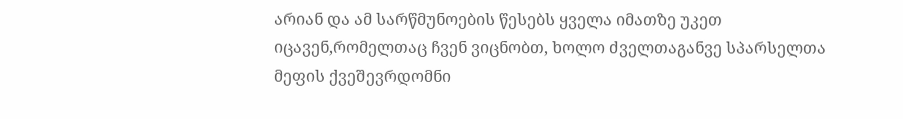არიან და ამ სარწმუნოების წესებს ყველა იმათზე უკეთ იცავენ,რომელთაც ჩვენ ვიცნობთ, ხოლო ძველთაგანვე სპარსელთა მეფის ქვეშევრდომნი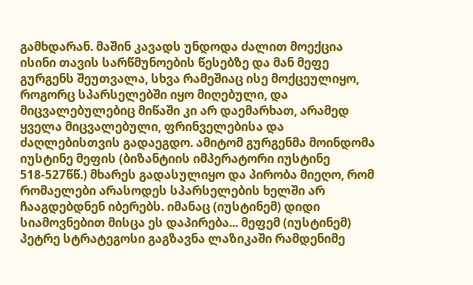გამხდარან. მაშინ კავადს უნდოდა ძალით მოექცია ისინი თავის სარწმუნოების წესებზე და მან მეფე გურგენს შეუთვალა, სხვა რამეშიაც ისე მოქცეულიყო, როგორც სპარსელებში იყო მიღებული, და მიცვალებულებიც მიწაში კი არ დაემარხათ, არამედ ყველა მიცვალებული, ფრინველებისა და ძაღლებისთვის გადაეგდო. ამიტომ გურგენმა მოინდომა იუსტინე მეფის (ბიზანტიის იმპერატორი იუსტინე 518-527წწ.) მხარეს გადასულიყო და პირობა მიეღო, რომ რომაელები არასოდეს სპარსელების ხელში არ ჩააგდებდნენ იბერებს. იმანაც (იუსტინემ) დიდი სიამოვნებით მისცა ეს დაპირება... მეფემ (იუსტინემ) პეტრე სტრატეგოსი გაგზავნა ლაზიკაში რამდენიმე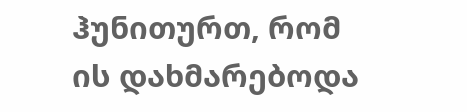ჰუნითურთ, რომ ის დახმარებოდა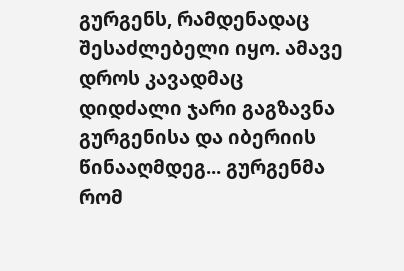გურგენს, რამდენადაც შესაძლებელი იყო. ამავე დროს კავადმაც დიდძალი ჯარი გაგზავნა გურგენისა და იბერიის წინააღმდეგ... გურგენმა რომ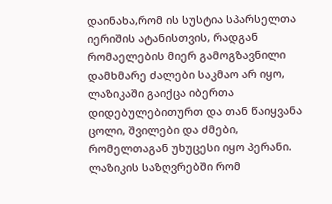დაინახა,რომ ის სუსტია სპარსელთა იერიშის ატანისთვის, რადგან რომაელების მიერ გამოგზავნილი დამხმარე ძალები საკმაო არ იყო, ლაზიკაში გაიქცა იბერთა დიდებულებითურთ და თან წაიყვანა ცოლი, შვილები და ძმები, რომელთაგან უხუცესი იყო პერანი. ლაზიკის საზღვრებში რომ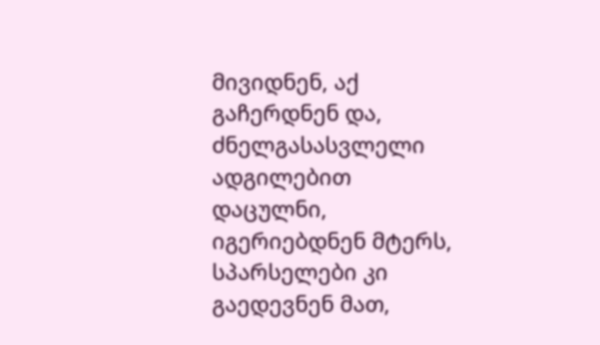მივიდნენ, აქ გაჩერდნენ და, ძნელგასასვლელი ადგილებით დაცულნი, იგერიებდნენ მტერს, სპარსელები კი გაედევნენ მათ,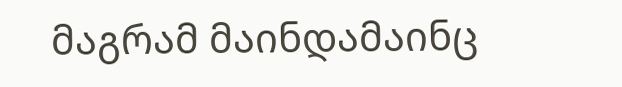მაგრამ მაინდამაინც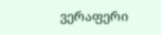ვერაფერი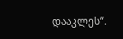დააკლეს“.